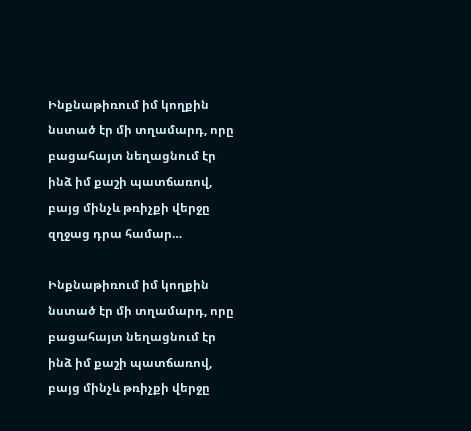Ինքնաթիռում իմ կողքին նստած էր մի տղամարդ, որը բացահայտ նեղացնում էր ինձ իմ քաշի պատճառով, բայց մինչև թռիչքի վերջը զղջաց դրա համար…

Ինքնաթիռում իմ կողքին նստած էր մի տղամարդ, որը բացահայտ նեղացնում էր ինձ իմ քաշի պատճառով, բայց մինչև թռիչքի վերջը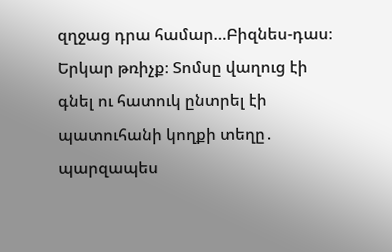զղջաց դրա համար…Բիզնես-դաս։ Երկար թռիչք։ Տոմսը վաղուց էի գնել ու հատուկ ընտրել էի պատուհանի կողքի տեղը․ պարզապես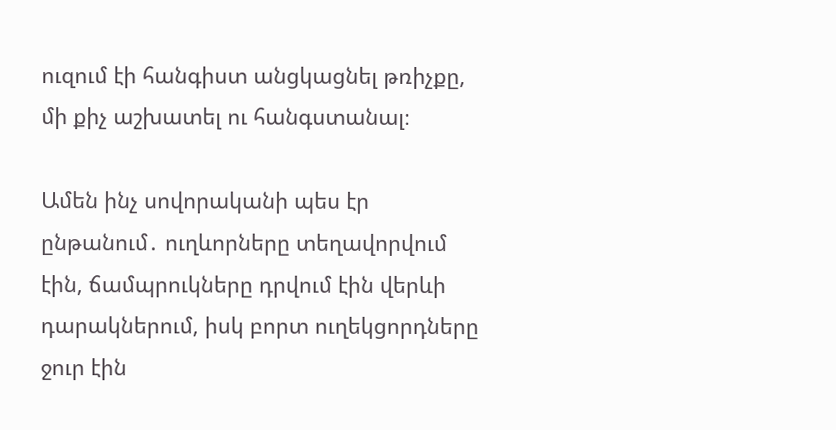ուզում էի հանգիստ անցկացնել թռիչքը, մի քիչ աշխատել ու հանգստանալ։

Ամեն ինչ սովորականի պես էր ընթանում․ ուղևորները տեղավորվում էին, ճամպրուկները դրվում էին վերևի դարակներում, իսկ բորտ ուղեկցորդները ջուր էին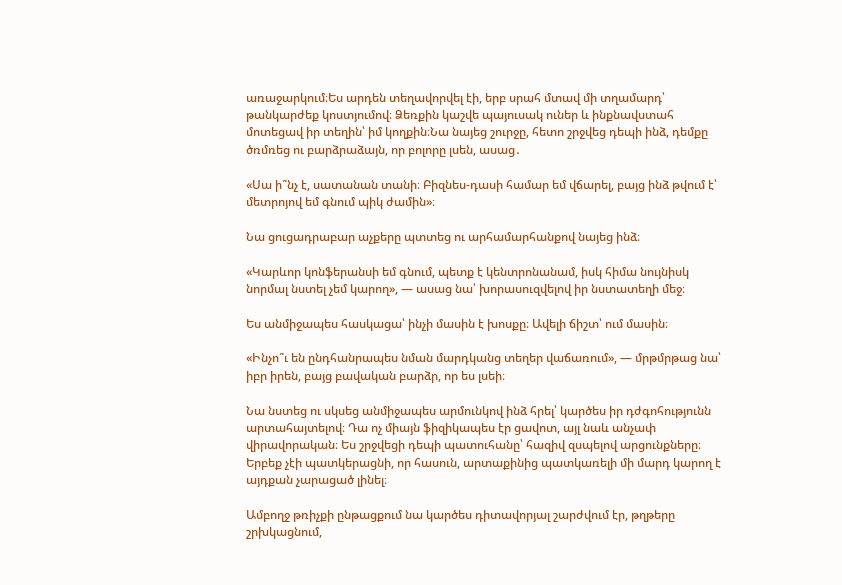առաջարկում։Ես արդեն տեղավորվել էի, երբ սրահ մտավ մի տղամարդ՝ թանկարժեք կոստյումով։ Ձեռքին կաշվե պայուսակ ուներ և ինքնավստահ մոտեցավ իր տեղին՝ իմ կողքին։Նա նայեց շուրջը, հետո շրջվեց դեպի ինձ, դեմքը ծռմռեց ու բարձրաձայն, որ բոլորը լսեն, ասաց․

«Սա ի՞նչ է, սատանան տանի։ Բիզնես-դասի համար եմ վճարել, բայց ինձ թվում է՝ մետրոյով եմ գնում պիկ ժամին»։

Նա ցուցադրաբար աչքերը պտտեց ու արհամարհանքով նայեց ինձ։

«Կարևոր կոնֆերանսի եմ գնում, պետք է կենտրոնանամ, իսկ հիմա նույնիսկ նորմալ նստել չեմ կարող», — ասաց նա՝ խորասուզվելով իր նստատեղի մեջ։

Ես անմիջապես հասկացա՝ ինչի մասին է խոսքը։ Ավելի ճիշտ՝ ում մասին։

«Ինչո՞ւ են ընդհանրապես նման մարդկանց տեղեր վաճառում», — մրթմրթաց նա՝ իբր իրեն, բայց բավական բարձր, որ ես լսեի։

Նա նստեց ու սկսեց անմիջապես արմունկով ինձ հրել՝ կարծես իր դժգոհությունն արտահայտելով։ Դա ոչ միայն ֆիզիկապես էր ցավոտ, այլ նաև անչափ վիրավորական։ Ես շրջվեցի դեպի պատուհանը՝ հազիվ զսպելով արցունքները։ Երբեք չէի պատկերացնի, որ հասուն, արտաքինից պատկառելի մի մարդ կարող է այդքան չարացած լինել։

Ամբողջ թռիչքի ընթացքում նա կարծես դիտավորյալ շարժվում էր, թղթերը շրխկացնում,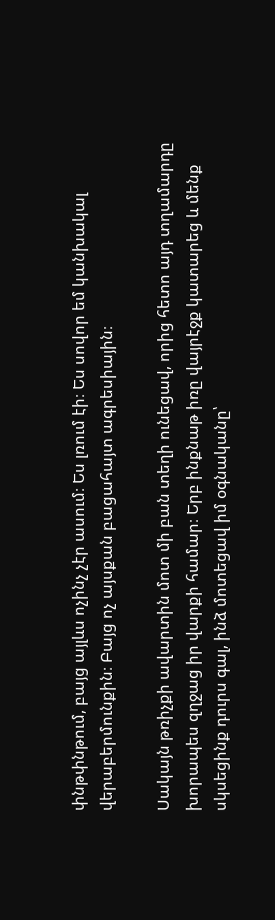փնթփնթում, բայց այլևս ոչինչ չէր ասում։ Ես լռում էի։ Ես սովոր եմ կանխակալ վերաբերմունքին։ Բայց ոչ այսքան բացահայտ ագրեսիային։

Սակայն թռիչքի ավարտին մոտ մի բան տեղի ունեցավ, որից հետո այդ տղամարդը խորապես զղջաց իր վարքի համար։ Երբ ինքնաթ իռը վայրէջք կատարեց և մենք սկսեցինք դուրս գալ, ինձ մոտեցավ իմ օգնականը՝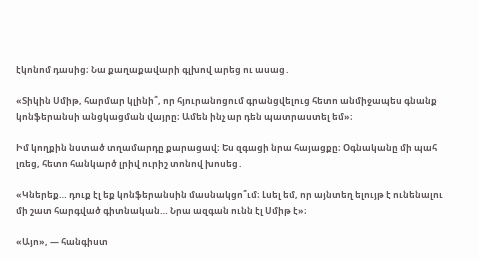էկոնոմ դասից։ Նա քաղաքավարի գլխով արեց ու ասաց․

«Տիկին Սմիթ, հարմար կլինի՞, որ հյուրանոցում գրանցվելուց հետո անմիջապես գնանք կոնֆերանսի անցկացման վայրը։ Ամեն ինչ ար դեն պատրաստել եմ»։

Իմ կողքին նստած տղամարդը քարացավ։ Ես զգացի նրա հայացքը։ Օգնականը մի պահ լռեց, հետո հանկարծ լրիվ ուրիշ տոնով խոսեց․

«Կներեք… դուք էլ եք կոնֆերանսին մասնակցո՞ւմ։ Լսել եմ, որ այնտեղ ելույթ է ունենալու մի շատ հարգված գիտնական… Նրա ազգան ունն էլ Սմիթ է»։

«Այո», — հանգիստ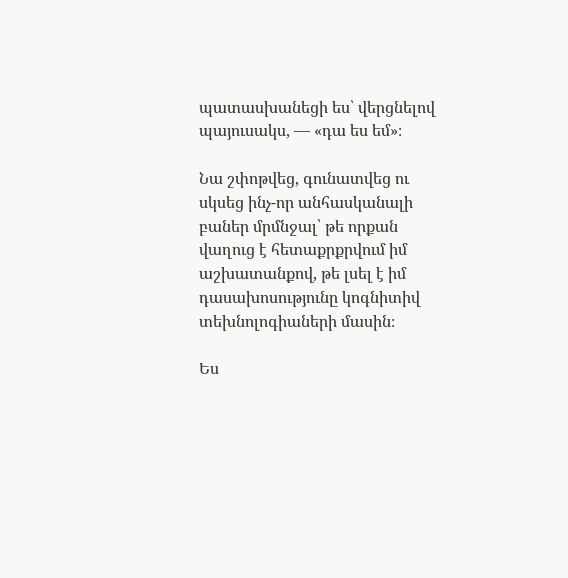պատասխանեցի ես՝ վերցնելով պայուսակս, — «դա ես եմ»։

Նա շփոթվեց, գունատվեց ու սկսեց ինչ-որ անհասկանալի բաներ մրմնջալ՝ թե որքան վաղուց է հետաքրքրվում իմ աշխատանքով, թե լսել է իմ դասախոսությունը կոգնիտիվ տեխնոլոգիաների մասին։

Ես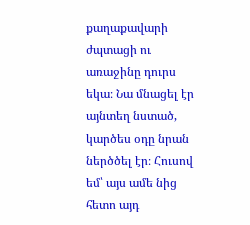քաղաքավարի ժպտացի ու առաջինը դուրս եկա։ Նա մնացել էր այնտեղ նստած, կարծես օդը նրան ներծծել էր։ Հուսով եմ՝ այս ամե նից հետո այդ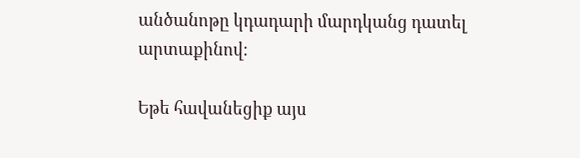անծանոթը կդադարի մարդկանց դատել արտաքինով։

Եթե հավանեցիք այս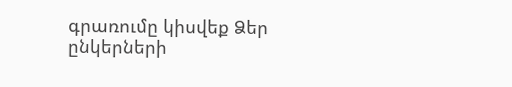գրառումը կիսվեք Ձեր ընկերների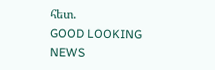հետ.
GOOD LOOKING NEWS